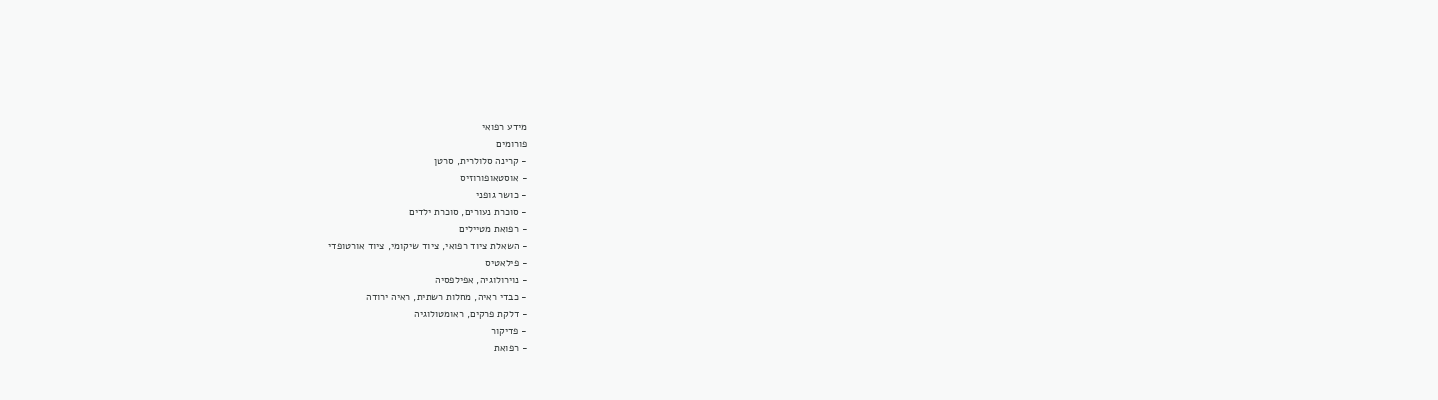מידע רפואי
פורומים
- קרינה סלולרית, סרטן
- אוסטאופורוזיס
- כושר גופני
- סוכרת נעורים, סוכרת ילדים
- רפואת מטיילים
- השאלת ציוד רפואי, ציוד שיקומי, ציוד אורטופדי
- פילאטיס
- נוירולוגיה, אפילפסיה
- כבדי ראיה, מחלות רשתית, ראיה ירודה
- דלקת פרקים, ראומטולוגיה
- פדיקור
- רפואת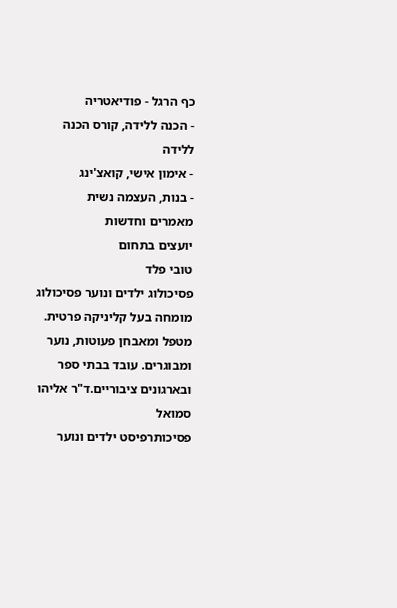כף הרגל - פודיאטריה
- הכנה ללידה, קורס הכנה ללידה
- אימון אישי, קואצ'ינג
- בנות, העצמה נשית
מאמרים וחדשות
יועצים בתחום
טובי פלד
פסיכולוג ילדים ונוער פסיכולוג מומחה בעל קליניקה פרטית. מטפל ומאבחן פעוטות, נוער ומבוגרים. עובד בבתי ספר ובארגונים ציבוריים.ד"ר אליהו סמואל
פסיכותרפיסט ילדים ונוער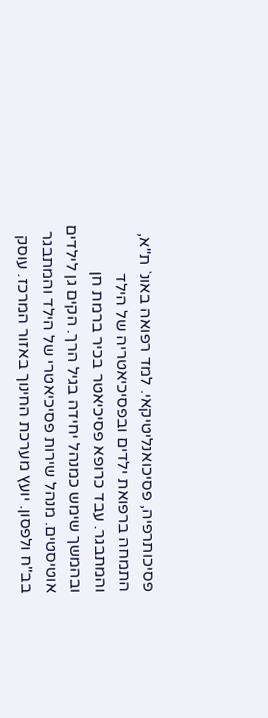פסיכותרפיה, פסיכואנליטיקאי. למד רפואה באונ` ת"א, התמחה ברפואת ילדים ובפסיכיאטריה של הילד והמתבגר. עבד כרופא פסיכיאטר בכיר ברמת חן ובהמשך שימש כמנהל יחידה בגיל הרך. הקים גן לילדים אוטיסטים. מנהל שירות פסיכיאטרי של הילד והמתבגר בב"ח ולפסון. יועץ מערכת החינוך באזור המרכז. עוסק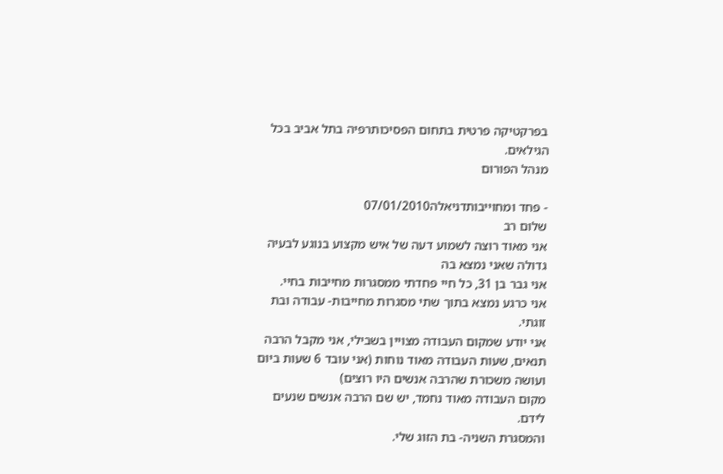בפרקטיקה פרטית בתחום הפסיכותרפיה בתל אביב בכל הגילאים.
מנהל הפורום

- פחד ומחוייבותדניאלה07/01/2010
שלום רב
אני מאוד רוצה לשמוע דעה של איש מקצוע בנוגע לבעיה גדולה שאני נמצא בה
אני גבר בן 31, כל חיי פחדתי ממסגרות מחייבות בחיי.
אני כרגע נמצא בתוך שתי מסגרות מחייבות- עבודה ובת זוגתי.
אני יודע שמקום העבודה מצויין בשבילי, אני מקבל הרבה תנאים, שעות העבודה מאוד נוחות (אני עובד 6 שעות ביום ועושה משכורת שהרבה אנשים היו רוצים)
מקום העבודה מאוד נחמד, יש שם הרבה אנשים שנעים לידם.
והמסגרת השניה- בת הזוג שלי.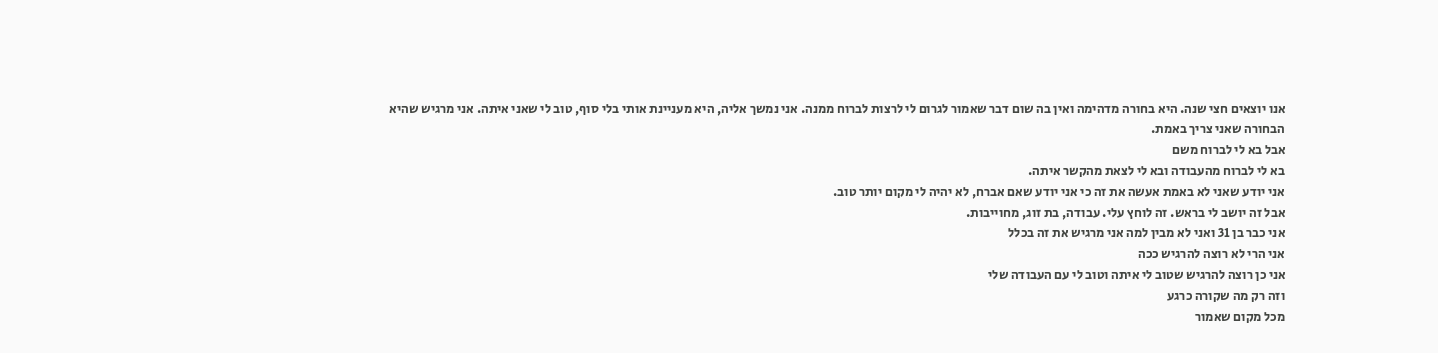אנו יוצאים חצי שנה. היא בחורה מדהימה ואין בה שום דבר שאמור לגרום לי לרצות לברוח ממנה. אני נמשך אליה, היא מעניינת אותי בלי סוף, טוב לי שאני איתה. אני מרגיש שהיא הבחורה שאני צריך באמת.
אבל בא לי לברוח משם
בא לי לברוח מהעבודה ובא לי לצאת מהקשר איתה.
אני יודע שאני לא באמת אעשה את זה כי אני יודע שאם אברח, לא יהיה לי מקום יותר טוב.
אבל זה יושב לי בראש. זה לוחץ עלי. עבודה, בת זוג, מחוייבות.
אני כבר בן 31 ואני לא מבין למה אני מרגיש את זה בכלל
אני הרי לא רוצה להרגיש ככה
אני כן רוצה להרגיש שטוב לי איתה וטוב לי עם העבודה שלי
וזה רק מה שקורה כרגע
מכל מקום שאמור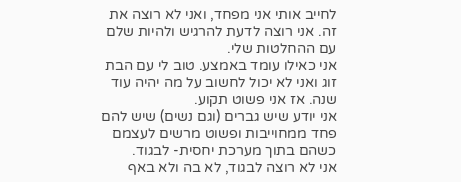לחייב אותי אני מפחד, ואני לא רוצה את זה. אני רוצה לדעת להרגיש ולהיות שלם עם ההחלטות שלי.
אני כאילו עומד באמצע. טוב לי עם הבת זוג ואני לא יכול לחשוב על מה יהיה עוד שנה. אז אני פשוט תקוע.
אני יודע שיש גברים (וגם נשים) שיש להם פחד ממחוייבות ופשוט מרשים לעצמם כשהם בתוך מערכת יחסית- לבגוד.
אני לא רוצה לבגוד, לא בה ולא באף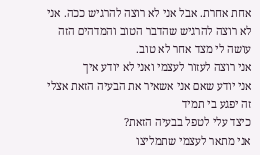אחת אחרת. אבל אני לא רוצה להרגיש ככה. אני לא רוצה להרגיש שהדבר הטוב והמדהים הזה עושה לי מצד אחר לא טוב.
אני רוצה לעזור לעצמי ואני לא יודע איך
אני יודע שאם אני אשאיר את הבעיה הזאת אצלי זה יפגע בי תמיד
כיצד עלי לטפל בבעיה הזאת?
אני מתאר לעצמי שתמליצו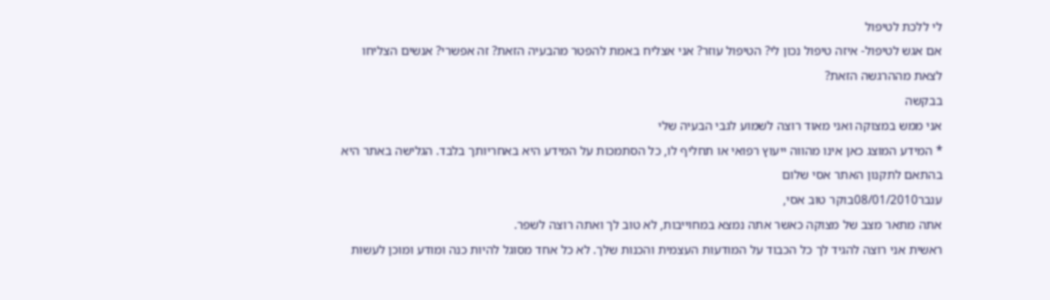לי ללכת לטיפול
אם אגש לטיפול- איזה טיפול נכון לי? הטיפול עוזר? אני אצליח באמת להפטר מהבעיה הזאת? זה אפשרי? אנשים הצליחו לצאת מההרגשה הזאת?
בבקשה
אני ממש במצוקה ואני מאוד רוצה לשמוע לגבי הבעיה שלי
* המידע המוצג כאן אינו מהווה ייעוץ רפואי או תחליף לו, כל הסתמכות על המידע היא באחריותך בלבד. הגלישה באתר היא בהתאם לתקנון האתר אסי שלום
ענבר08/01/2010בוקר טוב אסי,
אתה מתאר מצב של מצוקה כאשר אתה נמצא במחוייבות, לא טוב לך ואתה רוצה לשפר.
ראשית אני רוצה להגיד לך כל הכבוד על המודעות העצמית והכנות שלך. לא כל אחד מסוגל להיות כנה ומודע ומוכן לעשות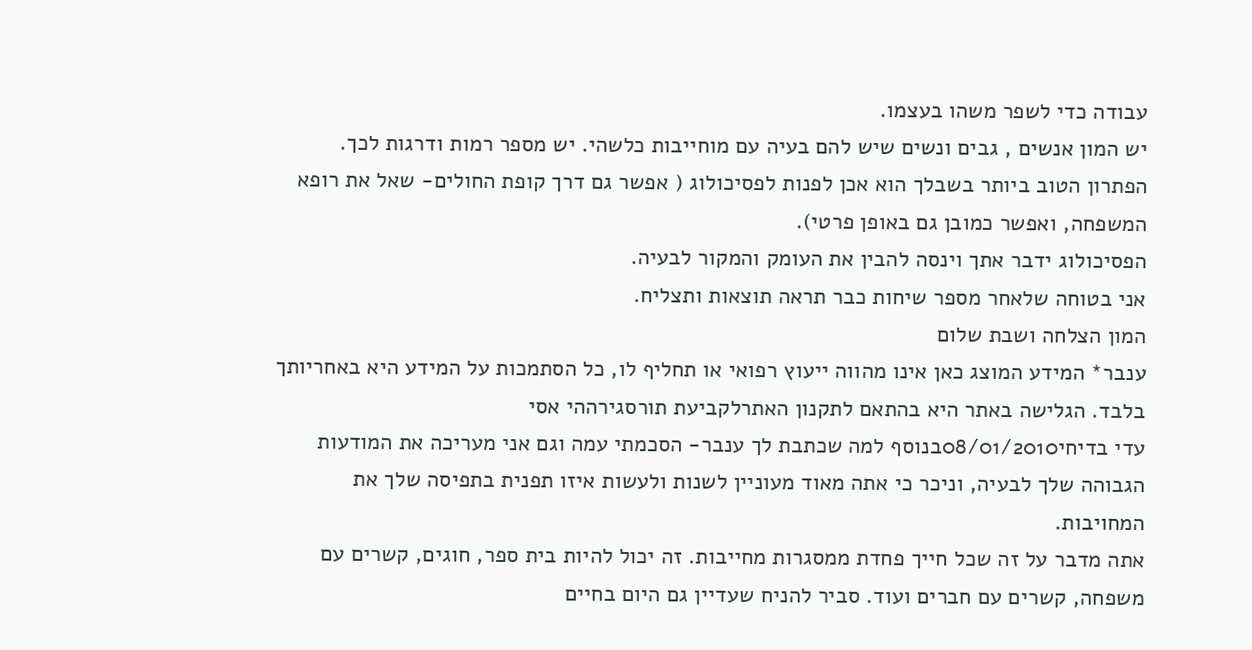עבודה כדי לשפר משהו בעצמו.
יש המון אנשים , גבים ונשים שיש להם בעיה עם מוחייבות כלשהי. יש מספר רמות ודרגות לכך.
הפתרון הטוב ביותר בשבלך הוא אכן לפנות לפסיכולוג ( אפשר גם דרך קופת החולים- שאל את רופא המשפחה, ואפשר כמובן גם באופן פרטי).
הפסיכולוג ידבר אתך וינסה להבין את העומק והמקור לבעיה.
אני בטוחה שלאחר מספר שיחות כבר תראה תוצאות ותצליח.
המון הצלחה ושבת שלום
ענבר* המידע המוצג כאן אינו מהווה ייעוץ רפואי או תחליף לו, כל הסתמכות על המידע היא באחריותך בלבד. הגלישה באתר היא בהתאם לתקנון האתרלקביעת תורסגירההי אסי
עדי בדיחי08/01/2010בנוסף למה שכתבת לך ענבר- הסכמתי עמה וגם אני מעריכה את המודעות הגבוהה שלך לבעיה, וניכר כי אתה מאוד מעוניין לשנות ולעשות איזו תפנית בתפיסה שלך את המחויבות.
אתה מדבר על זה שכל חייך פחדת ממסגרות מחייבות. זה יכול להיות בית ספר, חוגים, קשרים עם משפחה, קשרים עם חברים ועוד. סביר להניח שעדיין גם היום בחיים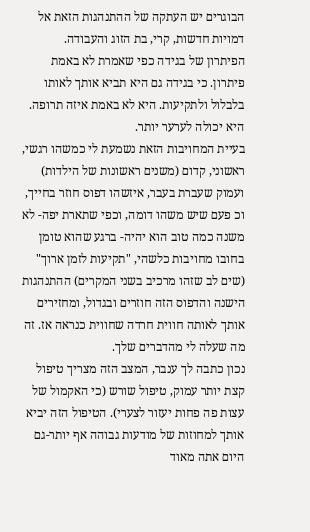הבוגרים יש העתקה של ההתנהגות הזאת אל דמויות חדשות, קרי, בת הזוג והעבודה.
הפיתרון של בגידה כפי שאמרת לא באמת פיתרון. כי בגידה גם היא תביא אותך לאותו בלבלול ולתקיעות. היא לא באמת איזה תרופה. היא יכולה לערער יותר.
בעיית המחויבות הזאת נשמעת לי כמשהו רגשי, ראשוני, קדום (משנים ראשונות של הילדות) ועמוק שעברת בעבר, איזשהו דפוס חוזר בחייך, וכ פעם שיש משהו דומה, וכפי שתארת יפה- לא משנה כמה טוב הוא יהיה- ברגע שהוא טומן בחובו מחויבות כלשהי, "תקיעות לזמן ארוך" (שים לב שזהו מרכיב בשני המקרים) ההתנהגות הישנה והדפוס הזה חוזרים ובגדול, ומחזירים אותך לאותה חווית חרדה שחווית כנראה אז. זה מה שעלה לי מהדברים שלך.
נכון כתבה לך ענבר, המצב הזה מצריך טיפול קצת יותר עמוק, טיפול שורש (כי האקמול של עצות פה פחות יעזור לצערי). הטיפול הזה יביא אותך למחוזות של מודעות גבוהה אף יותר-גם היום אתה מאוד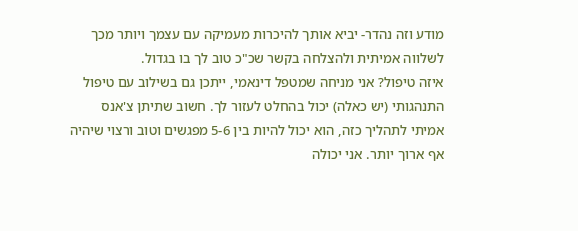מודע וזה נהדר- יביא אותך להיכרות מעמיקה עם עצמך ויותר מכך לשלווה אמיתית ולהצלחה בקשר שכ"כ טוב לך בו בגדול.
איזה טיפול? אני מניחה שמטפל דינאמי, ייתכן גם בשילוב עם טיפול התנהגותי (יש כאלה) יכול בהחלט לעזור לך. חשוב שתיתן צ'אנס אמיתי לתהליך כזה, הוא יכול להיות בין 5-6 מפגשים וטוב ורצוי שיהיה אף ארוך יותר. אני יכולה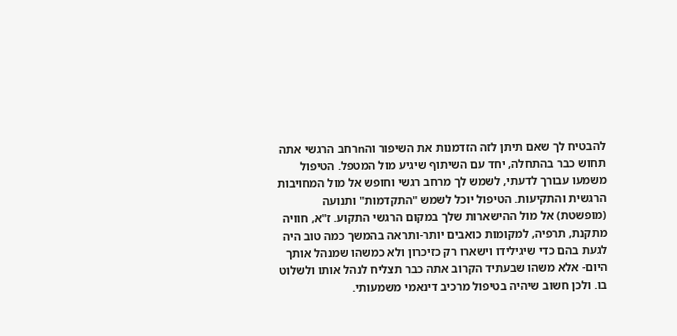להבטיח לך שאם תיתן לזה הזדמנות את השיפור והnרחב הרגשי אתה תחוש כבר בהתחלה, יחד עם השיתוף שיגיע מול המטפל. הטיפול משמעו עבורך לדעתי, לשמש לך מרחב רגשי וחופש אל מול המחויבות הרגשית והתקיעות. הטיפול יוכל לשמש "התקדמות" ותנועה (מופשטת) אל מול ההישארות שלך במקום הרגשי התקוע. ז"א, חוויה מתקנת, תרפיה, למקומות כואבים יותר-ותראה בהמשך כמה טוב היה לגעת בהם כדי שיגילידו וישארו רק כזיכרון ולא כמשהו שמנהל אותך היום- אלא משהו שבעתיד הקרוב אתה כבר תצליח לנהל אותו ולשלוט בו. ולכן חשוב שיהיה בטיפול מרכיב דינאמי משמעותי.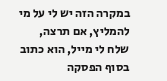במקרה הזה יש לי על מי להמליץ, אם תרצה, שלח לי מייל, הוא כתוב בסוף הפסקה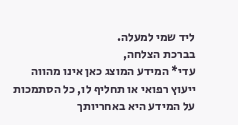ליד שמי למעלה.
בברכת הצלחה,
עדי* המידע המוצג כאן אינו מהווה ייעוץ רפואי או תחליף לו, כל הסתמכות על המידע היא באחריותך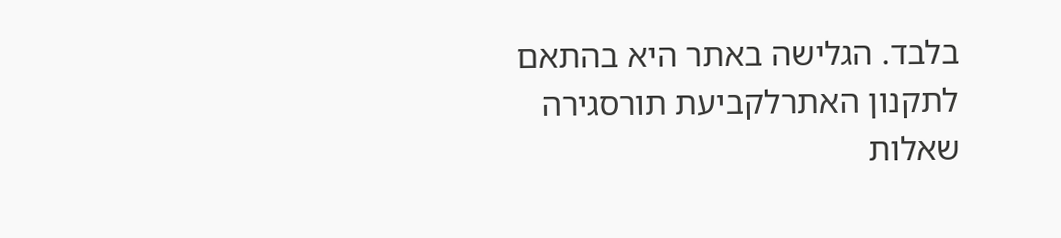בלבד. הגלישה באתר היא בהתאם לתקנון האתרלקביעת תורסגירה
שאלות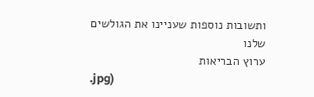ותשובות נוספות שעניינו את הגולשים שלנו
ערוץ הבריאות
.jpg)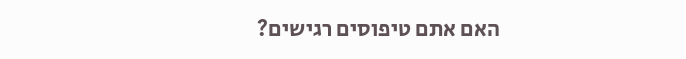האם אתם טיפוסים רגישים?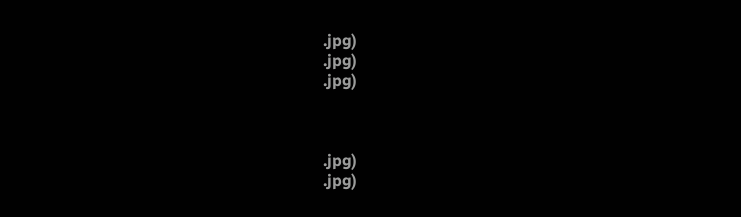.jpg)
.jpg)
.jpg)



.jpg)
.jpg)